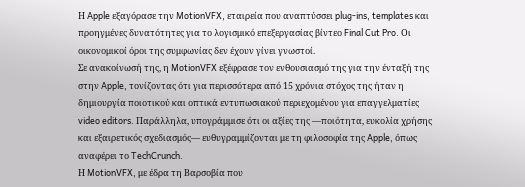Η Apple εξαγόρασε την MotionVFX, εταιρεία που αναπτύσσει plug-ins, templates και προηγμένες δυνατότητες για το λογισμικό επεξεργασίας βίντεο Final Cut Pro. Οι οικονομικοί όροι της συμφωνίας δεν έχουν γίνει γνωστοί.
Σε ανακοίνωσή της, η MotionVFX εξέφρασε τον ενθουσιασμό της για την ένταξή της στην Apple, τονίζοντας ότι για περισσότερα από 15 χρόνια στόχος της ήταν η δημιουργία ποιοτικού και οπτικά εντυπωσιακού περιεχομένου για επαγγελματίες video editors. Παράλληλα, υπογράμμισε ότι οι αξίες της —ποιότητα, ευκολία χρήσης και εξαιρετικός σχεδιασμός— ευθυγραμμίζονται με τη φιλοσοφία της Apple, όπως αναφέρει το TechCrunch.
Η MotionVFX, με έδρα τη Βαρσοβία που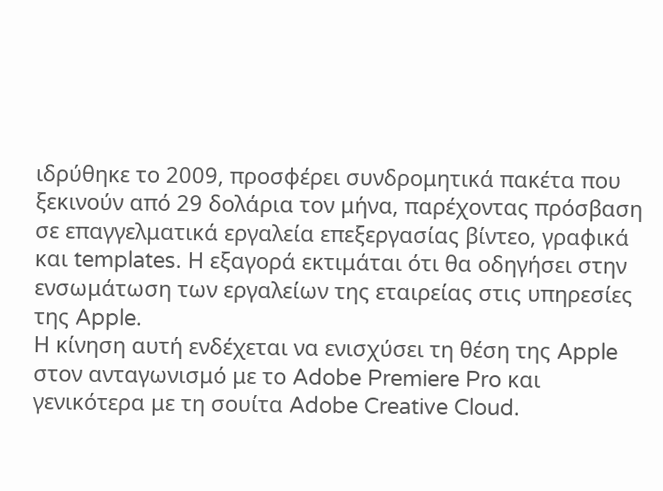ιδρύθηκε το 2009, προσφέρει συνδρομητικά πακέτα που ξεκινούν από 29 δολάρια τον μήνα, παρέχοντας πρόσβαση σε επαγγελματικά εργαλεία επεξεργασίας βίντεο, γραφικά και templates. Η εξαγορά εκτιμάται ότι θα οδηγήσει στην ενσωμάτωση των εργαλείων της εταιρείας στις υπηρεσίες της Apple.
Η κίνηση αυτή ενδέχεται να ενισχύσει τη θέση της Apple στον ανταγωνισμό με το Adobe Premiere Pro και γενικότερα με τη σουίτα Adobe Creative Cloud.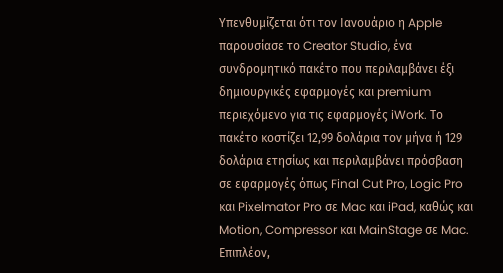Υπενθυμίζεται ότι τον Ιανουάριο η Apple παρουσίασε το Creator Studio, ένα συνδρομητικό πακέτο που περιλαμβάνει έξι δημιουργικές εφαρμογές και premium περιεχόμενο για τις εφαρμογές iWork. Το πακέτο κοστίζει 12,99 δολάρια τον μήνα ή 129 δολάρια ετησίως και περιλαμβάνει πρόσβαση σε εφαρμογές όπως Final Cut Pro, Logic Pro και Pixelmator Pro σε Mac και iPad, καθώς και Motion, Compressor και MainStage σε Mac. Επιπλέον,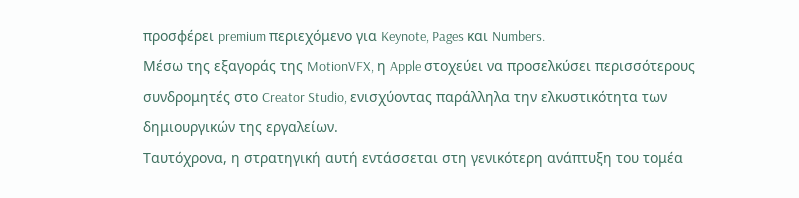προσφέρει premium περιεχόμενο για Keynote, Pages και Numbers.
Μέσω της εξαγοράς της MotionVFX, η Apple στοχεύει να προσελκύσει περισσότερους συνδρομητές στο Creator Studio, ενισχύοντας παράλληλα την ελκυστικότητα των δημιουργικών της εργαλείων.
Ταυτόχρονα, η στρατηγική αυτή εντάσσεται στη γενικότερη ανάπτυξη του τομέα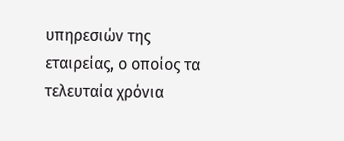υπηρεσιών της εταιρείας, ο οποίος τα τελευταία χρόνια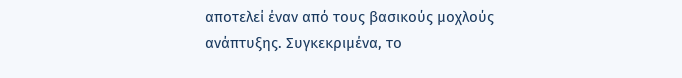αποτελεί έναν από τους βασικούς μοχλούς ανάπτυξης. Συγκεκριμένα, το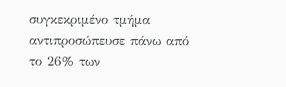συγκεκριμένο τμήμα αντιπροσώπευσε πάνω από το 26% των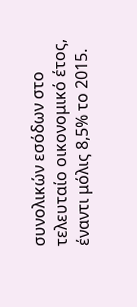συνολικών εσόδων στο τελευταίο οικονομικό έτος, έναντι μόλις 8,5% το 2015.